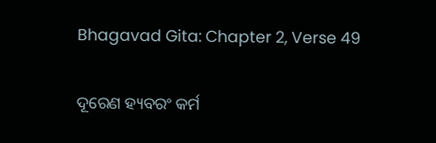Bhagavad Gita: Chapter 2, Verse 49

ଦୂରେଣ ହ୍ୟବରଂ କର୍ମ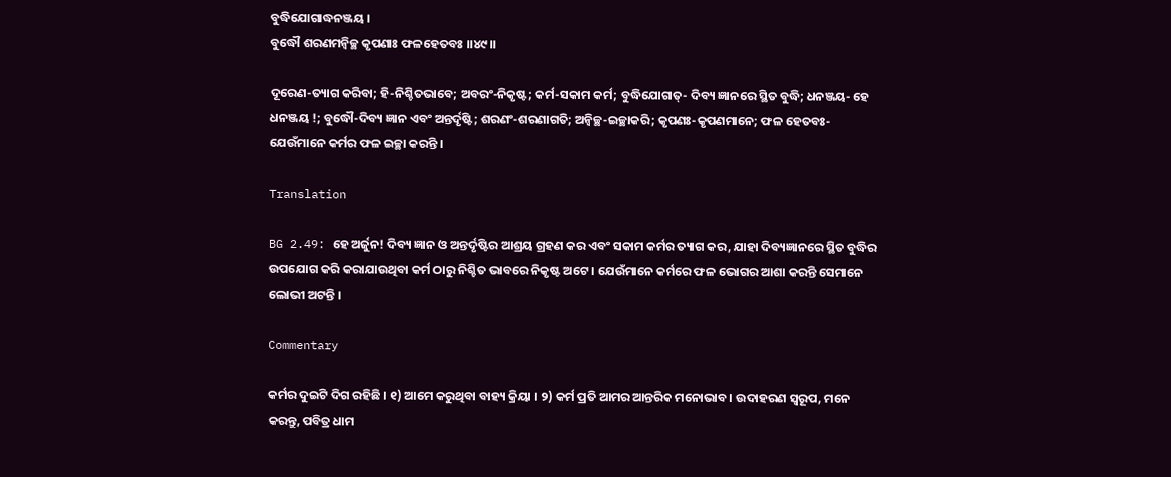ବୁଦ୍ଧିଯୋଗାଦ୍ଧନଞ୍ଜୟ ।
ବୁଦ୍ଧୌ ଶରଣମନ୍ୱିଚ୍ଛ କୃପଣାଃ ଫଳହେତବଃ ।।୪୯।।

ଦୂରେଣ-ତ୍ୟାଗ କରିବା; ହି-ନିଶ୍ଚିତଭାବେ; ଅବରଂ-ନିକୃଷ୍ଟ; କର୍ମ-ସକାମ କର୍ମ; ବୁଦ୍ଧିଯୋଗାତ୍‌- ଦିବ୍ୟ ଜ୍ଞାନରେ ସ୍ଥିତ ବୁଦ୍ଧି; ଧନଞ୍ଜୟ- ହେ ଧନଞ୍ଜୟ !; ବୁଦ୍ଧୌ-ଦିବ୍ୟ ଜ୍ଞାନ ଏବଂ ଅନ୍ତର୍ଦୃଷ୍ଟି; ଶରଣଂ-ଶରଣାଗତି; ଅନ୍ୱିଚ୍ଛ-ଇଚ୍ଛାକରି; କୃପଣଃ-କୃପଣମାନେ; ଫଳ ହେତବଃ-ଯେଉଁମାନେ କର୍ମର ଫଳ ଇଚ୍ଛା କରନ୍ତି ।

Translation

BG 2.49: ହେ ଅର୍ଜୁନ! ଦିବ୍ୟ ଜ୍ଞାନ ଓ ଅନ୍ତର୍ଦୃଷ୍ଟିର ଆଶ୍ରୟ ଗ୍ରହଣ କର ଏବଂ ସକାମ କର୍ମର ତ୍ୟାଗ କର, ଯାହା ଦିବ୍ୟଜ୍ଞାନରେ ସ୍ଥିତ ବୁଦ୍ଧିର ଉପଯୋଗ କରି କରାଯାଉଥିବା କର୍ମ ଠାରୁ ନିଶ୍ଚିତ ଭାବରେ ନିକୃଷ୍ଟ ଅଟେ । ଯେଉଁମାନେ କର୍ମରେ ଫଳ ଭୋଗର ଆଶା କରନ୍ତି ସେମାନେ ଲୋଭୀ ଅଟନ୍ତି ।

Commentary

କର୍ମର ଦୁଇଟି ଦିଗ ରହିଛି । ୧) ଆମେ କରୁଥିବା ବାହ୍ୟ କ୍ରିୟା । ୨) କର୍ମ ପ୍ରତି ଆମର ଆନ୍ତରିକ ମନୋଭାବ । ଉଦାହରଣ ସ୍ୱରୂପ, ମନେ କରନ୍ତୁ, ପବିତ୍ର ଧାମ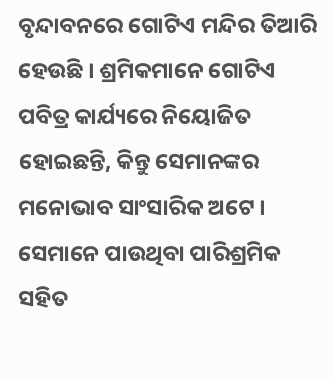ବୃନ୍ଦାବନରେ ଗୋଟିଏ ମନ୍ଦିର ତିଆରି ହେଉଛି । ଶ୍ରମିକମାନେ ଗୋଟିଏ ପବିତ୍ର କାର୍ଯ୍ୟରେ ନିୟୋଜିତ ହୋଇଛନ୍ତି, କିନ୍ତୁ ସେମାନଙ୍କର ମନୋଭାବ ସାଂସାରିକ ଅଟେ । ସେମାନେ ପାଉଥିବା ପାରିଶ୍ରମିକ ସହିତ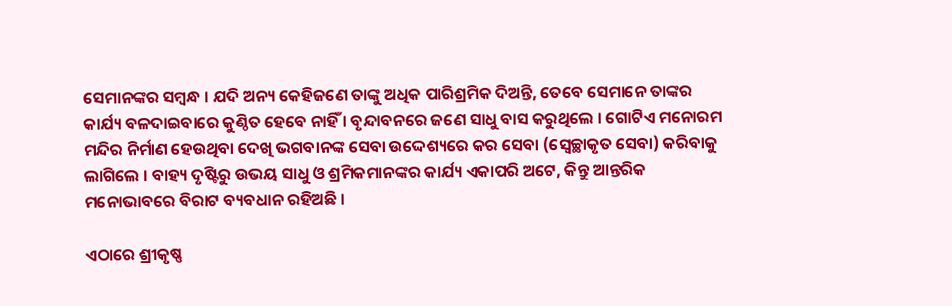ସେମାନଙ୍କର ସମ୍ବନ୍ଧ । ଯଦି ଅନ୍ୟ କେହିଜଣେ ତାଙ୍କୁ ଅଧିକ ପାରିଶ୍ରମିକ ଦିଅନ୍ତି, ତେବେ ସେମାନେ ତାଙ୍କର କାର୍ଯ୍ୟ ବଳଦାଇବାରେ କୁଣ୍ଠିତ ହେବେ ନାହିଁ । ବୃନ୍ଦାବନରେ ଜଣେ ସାଧୁ ବାସ କରୁଥିଲେ । ଗୋଟିଏ ମନୋରମ ମନ୍ଦିର ନିର୍ମାଣ ହେଉଥିବା ଦେଖି ଭଗବାନଙ୍କ ସେବା ଉଦ୍ଦେଶ୍ୟରେ କର ସେବା (ସ୍ୱେଚ୍ଛାକୃତ ସେବା) କରିବାକୁ ଲାଗିଲେ । ବାହ୍ୟ ଦୃଷ୍ଟିରୁ ଉଭୟ ସାଧୁ ଓ ଶ୍ରମିକମାନଙ୍କର କାର୍ଯ୍ୟ ଏକାପରି ଅଟେ, କିନ୍ତୁ ଆନ୍ତରିକ ମନୋଭାବରେ ବିରାଟ ବ୍ୟବଧାନ ରହିଅଛି ।

ଏଠାରେ ଶ୍ରୀକୃଷ୍ଣ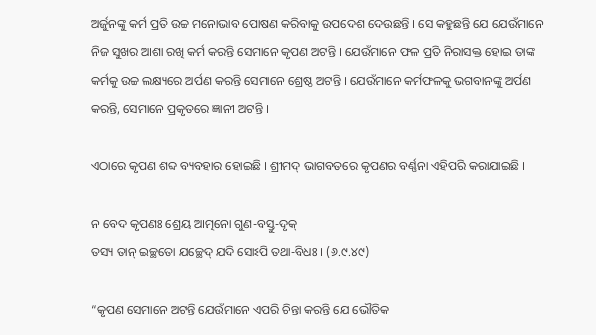ଅର୍ଜୁନଙ୍କୁ କର୍ମ ପ୍ରତି ଉଚ୍ଚ ମନୋଭାବ ପୋଷଣ କରିବାକୁ ଉପଦେଶ ଦେଉଛନ୍ତି । ସେ କହୁଛନ୍ତି ଯେ ଯେଉଁମାନେ ନିଜ ସୁଖର ଆଶା ରଖି କର୍ମ କରନ୍ତି ସେମାନେ କୃପଣ ଅଟନ୍ତି । ଯେଉଁମାନେ ଫଳ ପ୍ରତି ନିରାସକ୍ତ ହୋଇ ତାଙ୍କ କର୍ମକୁ ଉଚ୍ଚ ଲକ୍ଷ୍ୟରେ ଅର୍ପଣ କରନ୍ତି ସେମାନେ ଶ୍ରେଷ୍ଠ ଅଟନ୍ତି । ଯେଉଁମାନେ କର୍ମଫଳକୁ ଭଗବାନଙ୍କୁ ଅର୍ପଣ କରନ୍ତି, ସେମାନେ ପ୍ରକୃତରେ ଜ୍ଞାନୀ ଅଟନ୍ତି ।

ଏଠାରେ କୃପଣ ଶବ୍ଦ ବ୍ୟବହାର ହୋଇଛି । ଶ୍ରୀମଦ୍ ଭାଗବତରେ କୃପଣର ବର୍ଣ୍ଣନା ଏହିପରି କରାଯାଇଛି ।

ନ ବେଦ କୃପଣଃ ଶ୍ରେୟ ଆତ୍ମନୋ ଗୁଣ-ବସ୍ତୁ-ଦୃକ୍‌
ତସ୍ୟ ତାନ୍ ଇଚ୍ଛତୋ ଯଚ୍ଛେଦ୍ ଯଦି ସୋଽପି ତଥା-ବିଧଃ । (୬.୯.୪୯)

“କୃପଣ ସେମାନେ ଅଟନ୍ତି ଯେଉଁମାନେ ଏପରି ଚିନ୍ତା କରନ୍ତି ଯେ ଭୌତିକ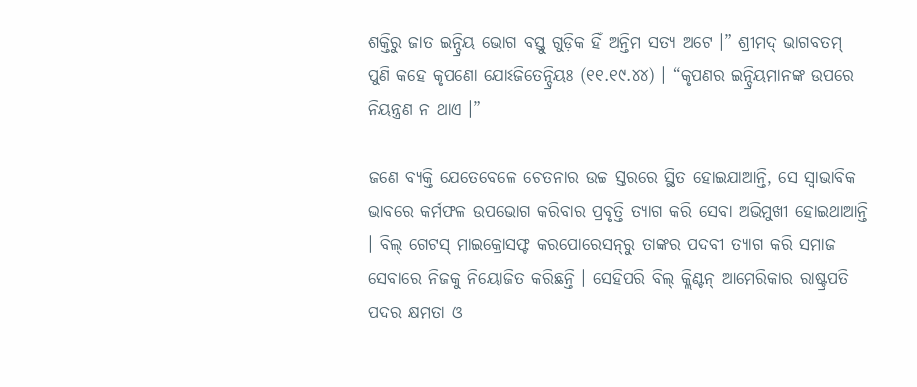ଶକ୍ତିରୁ ଜାତ ଇନ୍ଦ୍ରିୟ ଭୋଗ ବସ୍ତୁ ଗୁଡ଼ିକ ହିଁ ଅନ୍ତିମ ସତ୍ୟ ଅଟେ ।” ଶ୍ରୀମଦ୍ ଭାଗବତମ୍ ପୁଣି କହେ କୃପଣୋ ଯୋଽଜିତେନ୍ଦ୍ରିୟଃ (୧୧.୧୯.୪୪) । “କୃପଣର ଇନ୍ଦ୍ରିୟମାନଙ୍କ ଉପରେ ନିୟନ୍ତ୍ରଣ ନ ଥାଏ ।”

ଜଣେ ବ୍ୟକ୍ତି ଯେତେବେଳେ ଚେତନାର ଉଚ୍ଚ ସ୍ତରରେ ସ୍ଥିତ ହୋଇଯାଆନ୍ତି, ସେ ସ୍ୱାଭାବିକ ଭାବରେ କର୍ମଫଳ ଉପଭୋଗ କରିବାର ପ୍ରବୃତ୍ତି ତ୍ୟାଗ କରି ସେବା ଅଭିମୁଖୀ ହୋଇଥାଆନ୍ତି । ବିଲ୍ ଗେଟସ୍ ମାଇକ୍ରୋସଫ୍ଟ କରପୋରେସନ୍‌ରୁ ତାଙ୍କର ପଦବୀ ତ୍ୟାଗ କରି ସମାଜ ସେବାରେ ନିଜକୁ ନିୟୋଜିତ କରିଛନ୍ତି । ସେହିପରି ବିଲ୍ କ୍ଲିଣ୍ଟନ୍ ଆମେରିକାର ରାଷ୍ଟ୍ରପତି ପଦର କ୍ଷମତା ଓ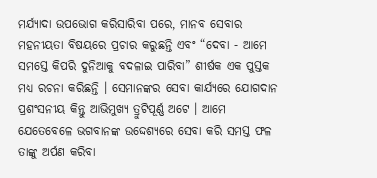ମର୍ଯ୍ୟାଦା ଉପଭୋଗ କରିସାରିବା ପରେ, ମାନବ ସେବାର ମହନୀୟତା ବିଷୟରେ ପ୍ରଚାର କରୁଛନ୍ତି ଏବଂ “ଦେବା - ଆମେ ସମସ୍ତେ କିପରି ଦୁନିଆକୁ ବଦଳାଇ ପାରିବା” ଶୀର୍ଷକ ଏକ ପୁସ୍ତକ ମଧ୍ୟ ରଚନା କରିଛନ୍ତି । ସେମାନଙ୍କର ସେବା କାର୍ଯ୍ୟରେ ଯୋଗଦାନ ପ୍ରଶଂସନୀୟ କିନ୍ତୁ ଆଭିମୁଖ୍ୟ ତ୍ରୁଟିପୂର୍ଣ୍ଣ ଅଟେ । ଆମେ ଯେତେବେଳେ ଭଗବାନଙ୍କ ଉଦ୍ଦେଶ୍ୟରେ ସେବା କରି ସମସ୍ତ ଫଳ ତାଙ୍କୁ ଅର୍ପଣ କରିବା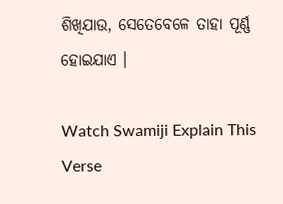ଶିଖିଯାଉ, ସେତେବେଳେ ତାହା ପୂର୍ଣ୍ଣ ହୋଇଯାଏ ।

Watch Swamiji Explain This Verse